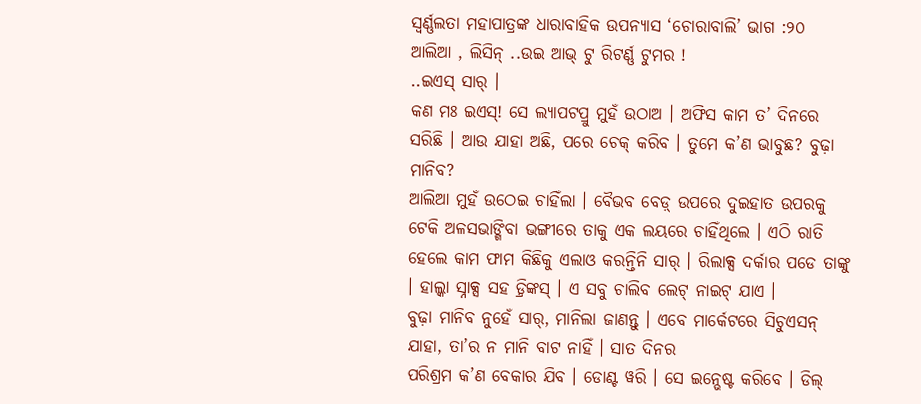ସ୍ୱର୍ଣ୍ଣଲତା ମହାପାତ୍ରଙ୍କ ଧାରାବାହିକ ଉପନ୍ୟାସ ‘ଚୋରାବାଲି’ ଭାଗ :୨୦
ଆଲିଆ , ଲିସିନ୍ ..ଉଇ ଆଭ୍ ଟୁ ରିଟର୍ଣ୍ଣ ଟୁମର !
..ଇଏସ୍ ସାର୍ ।
କଣ ମଃ ଇଏସ୍! ସେ ଲ୍ୟାପଟପ୍ରୁ ମୁହଁ ଉଠାଅ । ଅଫିସ କାମ ତ’ ଦିନରେ ସରିଛି । ଆଉ ଯାହା ଅଛି, ପରେ ଚେକ୍ କରିବ । ତୁମେ କ’ଣ ଭାବୁଛ? ବୁଢ଼ା ମାନିବ?
ଆଲିଆ ମୁହଁ ଉଠେଇ ଚାହିଁଲା । ବୈଭବ ବେଡ଼୍ ଉପରେ ଦୁଇହାତ ଉପରକୁ ଟେକି ଅଳସଭାଙ୍ଗିବା ଭଙ୍ଗୀରେ ତାକୁ ଏକ ଲୟରେ ଚାହିଁଥିଲେ । ଏଠି ରାତି ହେଲେ କାମ ଫାମ କିଛିକୁ ଏଲାଓ କରନ୍ତିନି ସାର୍ । ରିଲାକ୍ସ ଦର୍କାର ପଡେ ତାଙ୍କୁ । ହାଲ୍କା ସ୍ନାକ୍ସ ସହ ଡ଼୍ରିଙ୍କସ୍ । ଏ ସବୁ ଚାଲିବ ଲେଟ୍ ନାଇଟ୍ ଯାଏ ।
ବୁଢ଼ା ମାନିବ ନୁହେଁ ସାର୍, ମାନିଲା ଜାଣନ୍ତୁ । ଏବେ ମାର୍କେଟରେ ସିଚୁଏସନ୍ ଯାହା, ତା’ର ନ ମାନି ବାଟ ନାହିଁ । ସାତ ଦିନର
ପରିଶ୍ରମ କ’ଣ ବେକାର ଯିବ । ଡୋଣ୍ଟ ୱରି । ସେ ଇନ୍ଭେଷ୍ଟ କରିବେ । ଡିଲ୍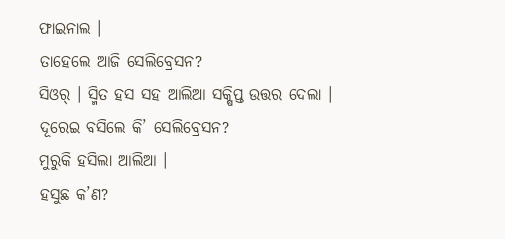ଫାଇନାଲ ।
ତାହେଲେ ଆଜି ସେଲିବ୍ରେସନ?
ସିଓର୍ । ସ୍ମିତ ହସ ସହ ଆଲିଆ ସକ୍ଷିପ୍ତ ଉତ୍ତର ଦେଲା ।
ଦୂରେଇ ବସିଲେ କି’ ସେଲିବ୍ରେସନ?
ମୁରୁକି ହସିଲା ଆଲିଆ ।
ହସୁଛ କ’ଣ?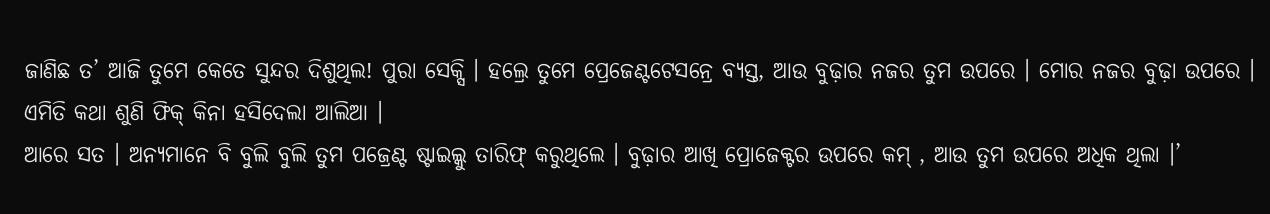ଜାଣିଛ ତ’ ଆଜି ତୁମେ କେତେ ସୁନ୍ଦର ଦିଶୁଥିଲ! ପୁରା ସେକ୍ସି । ହଲ୍ରେ ତୁମେ ପ୍ରେଜେଣ୍ଟଟେସନ୍ରେ ବ୍ୟସ୍ତ, ଆଉ ବୁଢ଼ାର ନଜର ତୁମ ଉପରେ । ମୋର ନଜର ବୁଢ଼ା ଉପରେ ।
ଏମିତି କଥା ଶୁଣି ଫିକ୍ କିନା ହସିଦେଲା ଆଲିଆ ।
ଆରେ ସତ । ଅନ୍ୟମାନେ ବି ବୁଲି ବୁଲି ତୁମ ପଜ୍ରେଣ୍ଟ ଷ୍ଟାଇଲ୍କୁ ତାରିଫ୍ କରୁଥିଲେ । ବୁଢ଼ାର ଆଖି ପ୍ରୋଜେକ୍ଟର ଉପରେ କମ୍ , ଆଉ ତୁମ ଉପରେ ଅଧିକ ଥିଲା ।’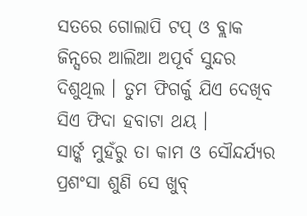ସତରେ ଗୋଲାପି ଟପ୍ ଓ ବ୍ଲାକ ଜିନ୍ସରେ ଆଲିଆ ଅପୂର୍ବ ସୁନ୍ଦର ଦିଶୁଥିଲ । ତୁମ ଫିଗର୍କୁ ଯିଏ ଦେଖିବ ସିଏ ଫିଦା ହବାଟା ଥୟ ।
ସାର୍ଙ୍କ ମୁହଁରୁ ତା କାମ ଓ ସୌନ୍ଦର୍ଯ୍ୟର ପ୍ରଶଂସା ଶୁଣି ସେ ଖୁବ୍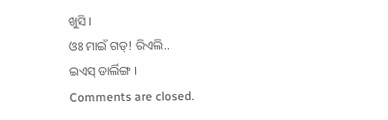ଖୁସି ।
ଓଃ ମାଇଁ ଗଡ୍! ରିଏଲି..
ଇଏସ୍ ଡାର୍ଲିଙ୍ଗ ।
Comments are closed.